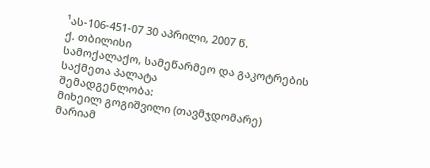¹ას-106-451-07 30 აპრილი, 2007 წ.
ქ. თბილისი
სამოქალაქო, სამეწარმეო და გაკოტრების
საქმეთა პალატა
შემადგენლობა:
მიხეილ გოგიშვილი (თავმჯდომარე)
მარიამ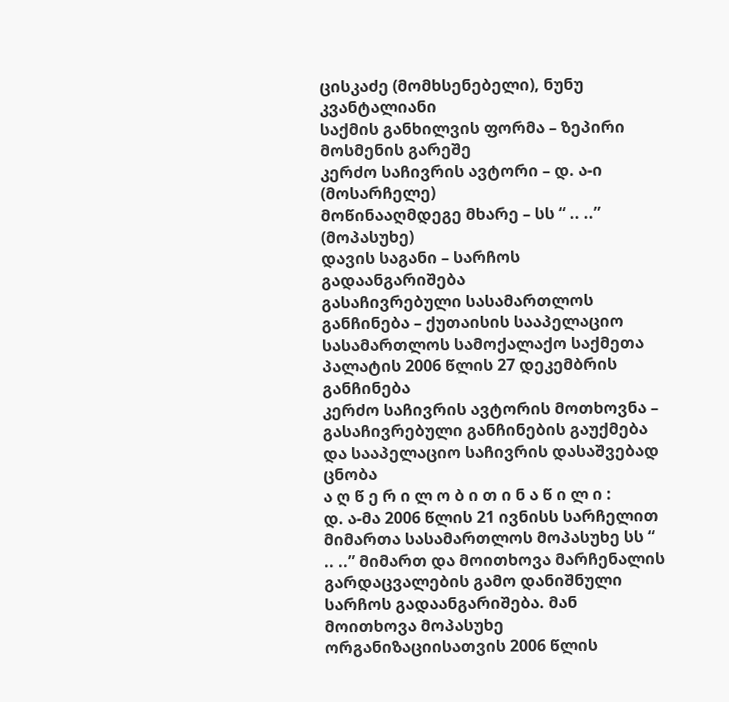ცისკაძე (მომხსენებელი), ნუნუ კვანტალიანი
საქმის განხილვის ფორმა – ზეპირი მოსმენის გარეშე
კერძო საჩივრის ავტორი – დ. ა-ი (მოსარჩელე)
მოწინააღმდეგე მხარე – სს “ .. ..” (მოპასუხე)
დავის საგანი – სარჩოს გადაანგარიშება
გასაჩივრებული სასამართლოს განჩინება – ქუთაისის სააპელაციო სასამართლოს სამოქალაქო საქმეთა პალატის 2006 წლის 27 დეკემბრის განჩინება
კერძო საჩივრის ავტორის მოთხოვნა – გასაჩივრებული განჩინების გაუქმება და სააპელაციო საჩივრის დასაშვებად ცნობა
ა ღ წ ე რ ი ლ ო ბ ი თ ი ნ ა წ ი ლ ი :
დ. ა-მა 2006 წლის 21 ივნისს სარჩელით მიმართა სასამართლოს მოპასუხე სს “ .. ..” მიმართ და მოითხოვა მარჩენალის გარდაცვალების გამო დანიშნული სარჩოს გადაანგარიშება. მან მოითხოვა მოპასუხე ორგანიზაციისათვის 2006 წლის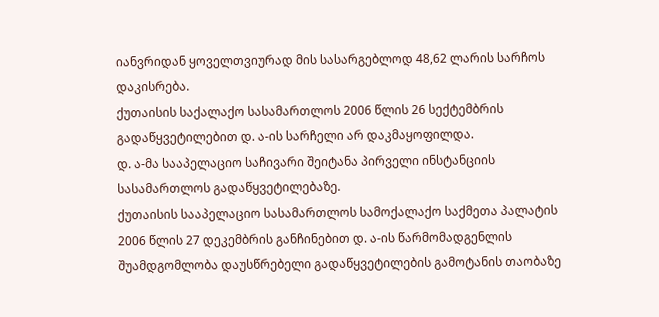იანვრიდან ყოველთვიურად მის სასარგებლოდ 48,62 ლარის სარჩოს დაკისრება.
ქუთაისის საქალაქო სასამართლოს 2006 წლის 26 სექტემბრის გადაწყვეტილებით დ. ა-ის სარჩელი არ დაკმაყოფილდა.
დ. ა-მა სააპელაციო საჩივარი შეიტანა პირველი ინსტანციის სასამართლოს გადაწყვეტილებაზე.
ქუთაისის სააპელაციო სასამართლოს სამოქალაქო საქმეთა პალატის 2006 წლის 27 დეკემბრის განჩინებით დ. ა-ის წარმომადგენლის შუამდგომლობა დაუსწრებელი გადაწყვეტილების გამოტანის თაობაზე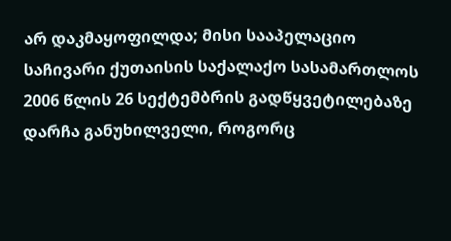არ დაკმაყოფილდა; მისი სააპელაციო საჩივარი ქუთაისის საქალაქო სასამართლოს 2006 წლის 26 სექტემბრის გადწყვეტილებაზე დარჩა განუხილველი, როგორც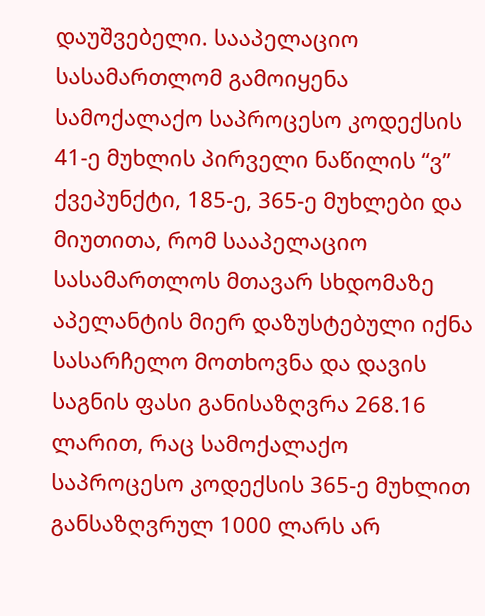დაუშვებელი. სააპელაციო სასამართლომ გამოიყენა სამოქალაქო საპროცესო კოდექსის 41-ე მუხლის პირველი ნაწილის “ვ” ქვეპუნქტი, 185-ე, 365-ე მუხლები და მიუთითა, რომ სააპელაციო სასამართლოს მთავარ სხდომაზე აპელანტის მიერ დაზუსტებული იქნა სასარჩელო მოთხოვნა და დავის საგნის ფასი განისაზღვრა 268.16 ლარით, რაც სამოქალაქო საპროცესო კოდექსის 365-ე მუხლით განსაზღვრულ 1000 ლარს არ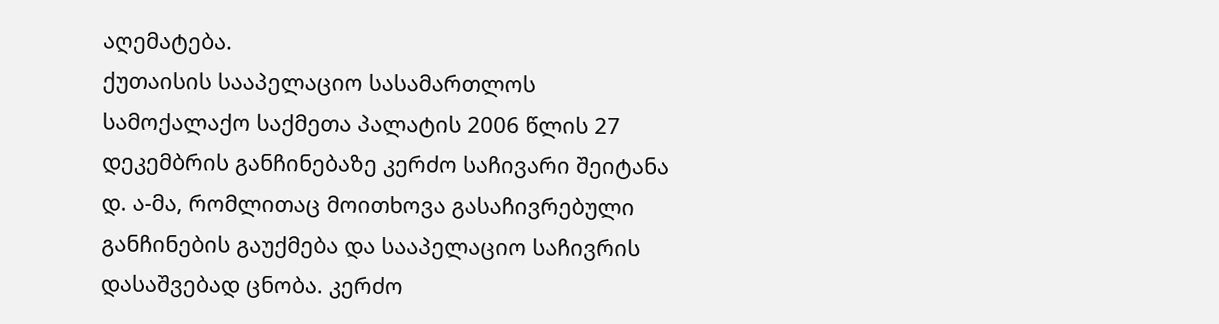აღემატება.
ქუთაისის სააპელაციო სასამართლოს სამოქალაქო საქმეთა პალატის 2006 წლის 27 დეკემბრის განჩინებაზე კერძო საჩივარი შეიტანა დ. ა-მა, რომლითაც მოითხოვა გასაჩივრებული განჩინების გაუქმება და სააპელაციო საჩივრის დასაშვებად ცნობა. კერძო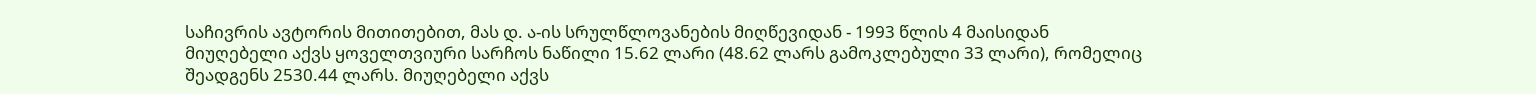საჩივრის ავტორის მითითებით, მას დ. ა-ის სრულწლოვანების მიღწევიდან - 1993 წლის 4 მაისიდან მიუღებელი აქვს ყოველთვიური სარჩოს ნაწილი 15.62 ლარი (48.62 ლარს გამოკლებული 33 ლარი), რომელიც შეადგენს 2530.44 ლარს. მიუღებელი აქვს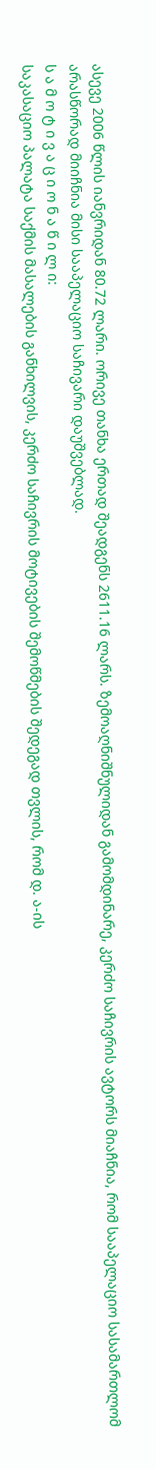ასევე 2006 წლის იანვრიდან 80.72 ლარი. ორივე თანხა ერთად შეადგენს 2611.16 ლარს. ზემოაღნიშნულიდან გამომდინარე, კერძო საჩივრის ავტორს მიაჩნია, რომ სააპელაციო სასამართლომ არასწორად მიიჩნია მისი სააპელაციო საჩივარი დაუშვებლად.
ს ა მ ო ტ ი ვ ა ც ი ო ნ ა წ ი ლ ი:
საკასაციო პალატა საქმის მასალების განხილვის, კერძო საჩივრის მოტივების შემოწმების შედეგად თვლის, რომ დ. ა-ის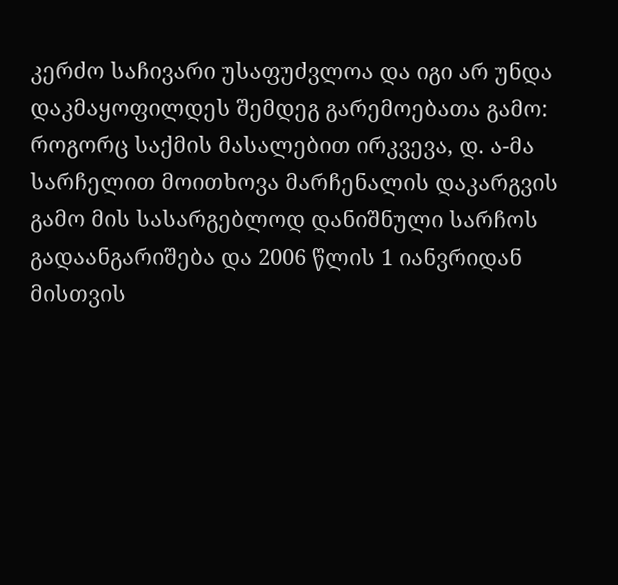კერძო საჩივარი უსაფუძვლოა და იგი არ უნდა დაკმაყოფილდეს შემდეგ გარემოებათა გამო:
როგორც საქმის მასალებით ირკვევა, დ. ა-მა სარჩელით მოითხოვა მარჩენალის დაკარგვის გამო მის სასარგებლოდ დანიშნული სარჩოს გადაანგარიშება და 2006 წლის 1 იანვრიდან მისთვის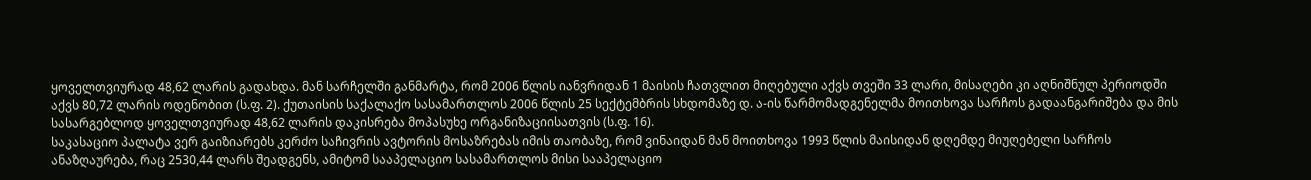ყოველთვიურად 48,62 ლარის გადახდა. მან სარჩელში განმარტა, რომ 2006 წლის იანვრიდან 1 მაისის ჩათვლით მიღებული აქვს თვეში 33 ლარი, მისაღები კი აღნიშნულ პერიოდში აქვს 80,72 ლარის ოდენობით (ს.ფ. 2). ქუთაისის საქალაქო სასამართლოს 2006 წლის 25 სექტემბრის სხდომაზე დ. ა-ის წარმომადგენელმა მოითხოვა სარჩოს გადაანგარიშება და მის სასარგებლოდ ყოველთვიურად 48,62 ლარის დაკისრება მოპასუხე ორგანიზაციისათვის (ს.ფ. 16).
საკასაციო პალატა ვერ გაიზიარებს კერძო საჩივრის ავტორის მოსაზრებას იმის თაობაზე, რომ ვინაიდან მან მოითხოვა 1993 წლის მაისიდან დღემდე მიუღებელი სარჩოს ანაზღაურება, რაც 2530,44 ლარს შეადგენს, ამიტომ სააპელაციო სასამართლოს მისი სააპელაციო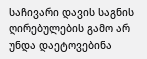საჩივარი დავის საგნის ღირებულების გამო არ უნდა დაეტოვებინა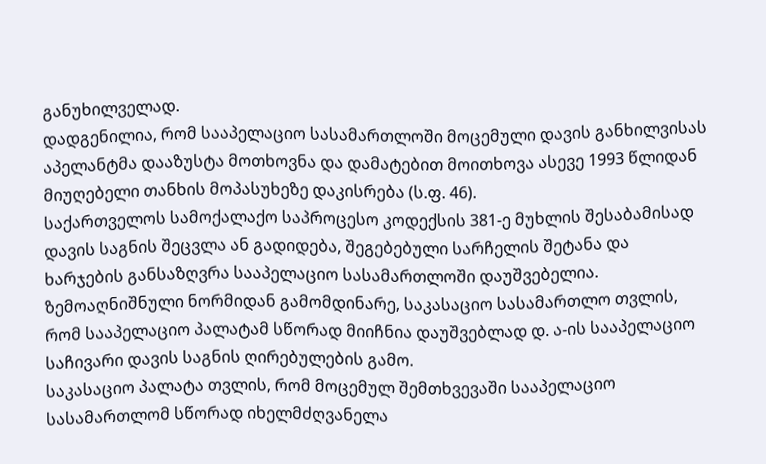განუხილველად.
დადგენილია, რომ სააპელაციო სასამართლოში მოცემული დავის განხილვისას აპელანტმა დააზუსტა მოთხოვნა და დამატებით მოითხოვა ასევე 1993 წლიდან მიუღებელი თანხის მოპასუხეზე დაკისრება (ს.ფ. 46).
საქართველოს სამოქალაქო საპროცესო კოდექსის 381-ე მუხლის შესაბამისად დავის საგნის შეცვლა ან გადიდება, შეგებებული სარჩელის შეტანა და ხარჯების განსაზღვრა სააპელაციო სასამართლოში დაუშვებელია. ზემოაღნიშნული ნორმიდან გამომდინარე, საკასაციო სასამართლო თვლის, რომ სააპელაციო პალატამ სწორად მიიჩნია დაუშვებლად დ. ა-ის სააპელაციო საჩივარი დავის საგნის ღირებულების გამო.
საკასაციო პალატა თვლის, რომ მოცემულ შემთხვევაში სააპელაციო სასამართლომ სწორად იხელმძღვანელა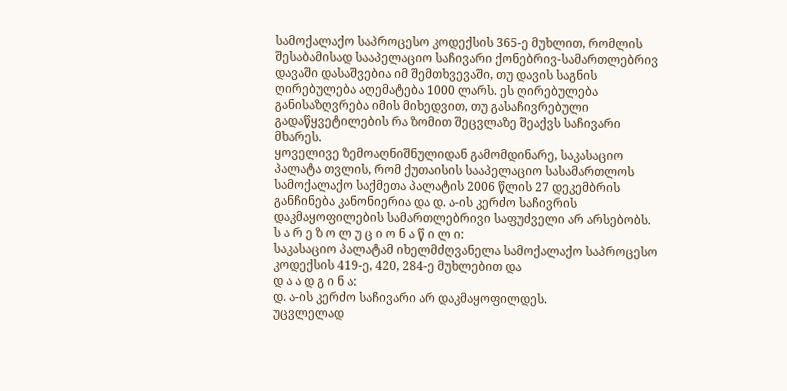სამოქალაქო საპროცესო კოდექსის 365-ე მუხლით, რომლის შესაბამისად სააპელაციო საჩივარი ქონებრივ-სამართლებრივ დავაში დასაშვებია იმ შემთხვევაში, თუ დავის საგნის ღირებულება აღემატება 1000 ლარს. ეს ღირებულება განისაზღვრება იმის მიხედვით, თუ გასაჩივრებული გადაწყვეტილების რა ზომით შეცვლაზე შეაქვს საჩივარი მხარეს.
ყოველივე ზემოაღნიშნულიდან გამომდინარე, საკასაციო პალატა თვლის, რომ ქუთაისის სააპელაციო სასამართლოს სამოქალაქო საქმეთა პალატის 2006 წლის 27 დეკემბრის განჩინება კანონიერია და დ. ა-ის კერძო საჩივრის დაკმაყოფილების სამართლებრივი საფუძველი არ არსებობს.
ს ა რ ე ზ ო ლ უ ც ი ო ნ ა წ ი ლ ი:
საკასაციო პალატამ იხელმძღვანელა სამოქალაქო საპროცესო კოდექსის 419-ე, 420, 284-ე მუხლებით და
დ ა ა დ გ ი ნ ა:
დ. ა-ის კერძო საჩივარი არ დაკმაყოფილდეს.
უცვლელად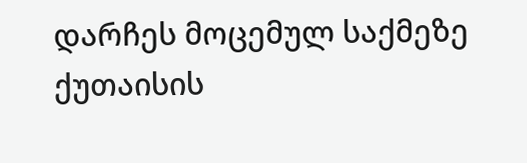დარჩეს მოცემულ საქმეზე ქუთაისის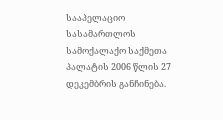სააპელაციო სასამართლოს სამოქალაქო საქმეთა პალატის 2006 წლის 27 დეკემბრის განჩინება.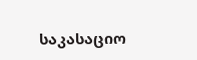საკასაციო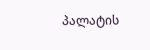პალატის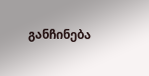განჩინება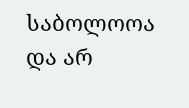საბოლოოა და არ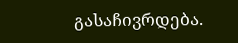გასაჩივრდება.